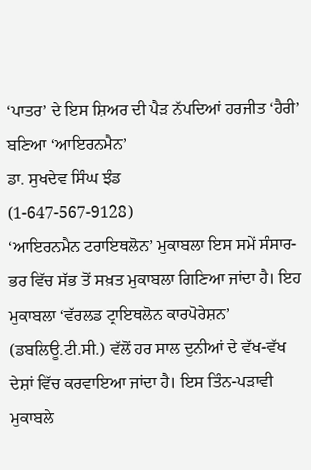‘ਪਾਤਰ’ ਦੇ ਇਸ ਸ਼ਿਅਰ ਦੀ ਪੈੜ ਨੱਪਦਿਆਂ ਹਰਜੀਤ ‘ਹੈਰੀ’ ਬਣਿਆ ‘ਆਇਰਨਮੈਨ’
ਡਾ. ਸੁਖਦੇਵ ਸਿੰਘ ਝੰਡ
(1-647-567-9128)
‘ਆਇਰਨਮੈਨ ਟਰਾਇਥਲੋਨ’ ਮੁਕਾਬਲਾ ਇਸ ਸਮੇਂ ਸੰਸਾਰ-ਭਰ ਵਿੱਚ ਸੱਭ ਤੋਂ ਸਖ਼ਤ ਮੁਕਾਬਲਾ ਗਿਣਿਆ ਜਾਂਦਾ ਹੈ। ਇਹ ਮੁਕਾਬਲਾ ‘ਵੱਰਲਡ ਟ੍ਰਾਇਥਲੋਨ ਕਾਰਪੋਰੇਸ਼ਨ’ (ਡਬਲਿਊ.ਟੀ.ਸੀ.) ਵੱਲੋਂ ਹਰ ਸਾਲ ਦੁਨੀਆਂ ਦੇ ਵੱਖ-ਵੱਖ ਦੇਸ਼ਾਂ ਵਿੱਚ ਕਰਵਾਇਆ ਜਾਂਦਾ ਹੈ। ਇਸ ਤਿੰਨ-ਪੜਾਵੀ ਮੁਕਾਬਲੇ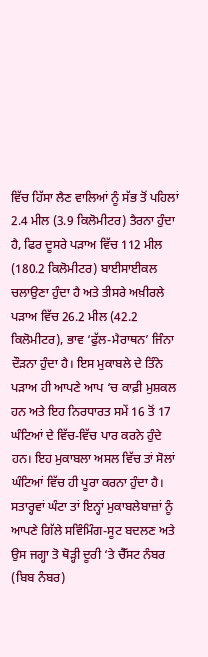ਵਿੱਚ ਹਿੱਸਾ ਲੈਣ ਵਾਲਿਆਂ ਨੂੰ ਸੱਭ ਤੋਂ ਪਹਿਲਾਂ 2.4 ਮੀਲ (3.9 ਕਿਲੋਮੀਟਰ) ਤੈਰਨਾ ਹੁੰਦਾ ਹੈ, ਫਿਰ ਦੂਸਰੇ ਪੜਾਅ ਵਿੱਚ 112 ਮੀਲ (180.2 ਕਿਲੋਮੀਟਰ) ਬਾਈਸਾਈਕਲ ਚਲਾਉਣਾ ਹੁੰਦਾ ਹੈ ਅਤੇ ਤੀਸਰੇ ਅਖ਼ੀਰਲੇ ਪੜਾਅ ਵਿੱਚ 26.2 ਮੀਲ (42.2 ਕਿਲੋਮੀਟਰ), ਭਾਵ ‘ਫੁੱਲ-ਮੈਰਾਥਨ’ ਜਿੰਨਾ ਦੌੜਨਾ ਹੁੰਦਾ ਹੈ। ਇਸ ਮੁਕਾਬਲੇ ਦੇ ਤਿੰਨੇ ਪੜਾਅ ਹੀ ਆਪਣੇ ਆਪ ‘ਚ ਕਾਫ਼ੀ ਮੁਸ਼ਕਲ ਹਨ ਅਤੇ ਇਹ ਨਿਰਧਾਰਤ ਸਮੇਂ 16 ਤੋਂ 17 ਘੰਟਿਆਂ ਦੇ ਵਿੱਚ-ਵਿੱਚ ਪਾਰ ਕਰਨੇ ਹੁੰਦੇ ਹਨ। ਇਹ ਮੁਕਾਬਲਾ ਅਸਲ ਵਿੱਚ ਤਾਂ ਸੋਲਾਂ ਘੰਟਿਆਂ ਵਿੱਚ ਹੀ ਪੂਰਾ ਕਰਨਾ ਹੁੰਦਾ ਹੈ। ਸਤਾਰ੍ਹਵਾਂ ਘੰਟਾ ਤਾਂ ਇਨ੍ਹਾਂ ਮੁਕਾਬਲੇਬਾਜ਼ਾਂ ਨੂੰ ਆਪਣੇ ਗਿੱਲੇ ਸਵਿੰਮਿੰਗ-ਸੂਟ ਬਦਲਣ ਅਤੇ ਉਸ ਜਗ੍ਹਾ ਤੋ ਥੋੜ੍ਹੀ ਦੂਰੀ ‘ਤੇ ਚੈੱਸਟ ਨੰਬਰ (ਬਿਬ ਨੰਬਰ)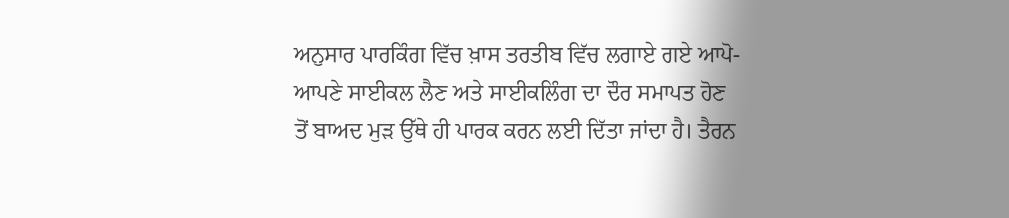ਅਨੁਸਾਰ ਪਾਰਕਿੰਗ ਵਿੱਚ ਖ਼ਾਸ ਤਰਤੀਬ ਵਿੱਚ ਲਗਾਏ ਗਏ ਆਪੋ-ਆਪਣੇ ਸਾਈਕਲ ਲੈਣ ਅਤੇ ਸਾਈਕਲਿੰਗ ਦਾ ਦੌਰ ਸਮਾਪਤ ਹੋਣ ਤੋਂ ਬਾਅਦ ਮੁੜ ਉੱਥੇ ਹੀ ਪਾਰਕ ਕਰਨ ਲਈ ਦਿੱਤਾ ਜਾਂਦਾ ਹੈ। ਤੈਰਨ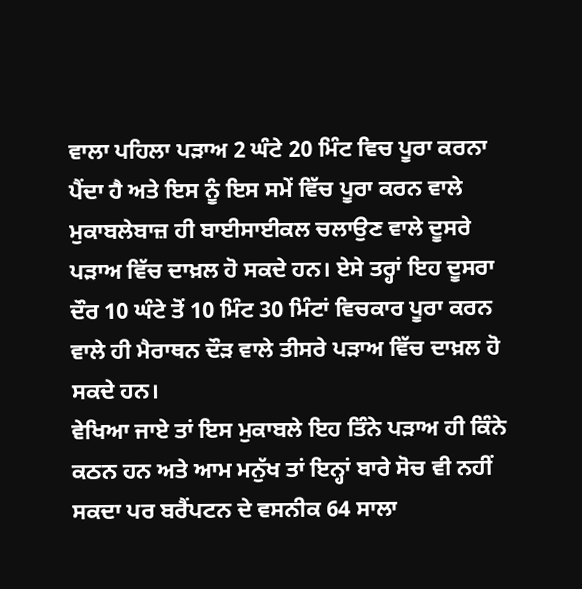ਵਾਲਾ ਪਹਿਲਾ ਪੜਾਅ 2 ਘੰਟੇ 20 ਮਿੰਟ ਵਿਚ ਪੂਰਾ ਕਰਨਾ ਪੈਂਦਾ ਹੈ ਅਤੇ ਇਸ ਨੂੰ ਇਸ ਸਮੇਂ ਵਿੱਚ ਪੂਰਾ ਕਰਨ ਵਾਲੇ ਮੁਕਾਬਲੇਬਾਜ਼ ਹੀ ਬਾਈਸਾਈਕਲ ਚਲਾਉਣ ਵਾਲੇ ਦੂਸਰੇ ਪੜਾਅ ਵਿੱਚ ਦਾਖ਼ਲ ਹੋ ਸਕਦੇ ਹਨ। ਏਸੇ ਤਰ੍ਹਾਂ ਇਹ ਦੂਸਰਾ ਦੌਰ 10 ਘੰਟੇ ਤੋਂ 10 ਮਿੰਟ 30 ਮਿੰਟਾਂ ਵਿਚਕਾਰ ਪੂਰਾ ਕਰਨ ਵਾਲੇ ਹੀ ਮੈਰਾਥਨ ਦੌੜ ਵਾਲੇ ਤੀਸਰੇ ਪੜਾਅ ਵਿੱਚ ਦਾਖ਼ਲ ਹੋ ਸਕਦੇ ਹਨ।
ਵੇਖਿਆ ਜਾਏ ਤਾਂ ਇਸ ਮੁਕਾਬਲੇ ਇਹ ਤਿੰਨੇ ਪੜਾਅ ਹੀ ਕਿੰਨੇ ਕਠਨ ਹਨ ਅਤੇ ਆਮ ਮਨੁੱਖ ਤਾਂ ਇਨ੍ਹਾਂ ਬਾਰੇ ਸੋਚ ਵੀ ਨਹੀਂ ਸਕਦਾ ਪਰ ਬਰੈਂਪਟਨ ਦੇ ਵਸਨੀਕ 64 ਸਾਲਾ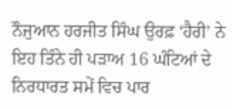ਨੌਜੁਆਨ ਹਰਜੀਤ ਸਿੰਘ ਉਰਫ਼ ‘ਹੈਰੀ’ ਨੇ ਇਹ ਤਿੰਨੇ ਹੀ ਪੜਾਅ 16 ਘੰਟਿਆਂ ਦੇ ਨਿਰਧਾਰਤ ਸਮੇਂ ਵਿਚ ਪਾਰ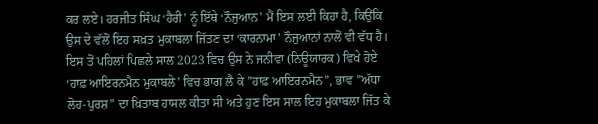ਕਰ ਲਏ। ਹਰਜੀਤ ਸਿੰਘ ‘ਹੈਰੀ’ ਨੂੰ ਇੱਥੇ ‘ਨੌਜੁਆਨ’ ਮੈਂ ਇਸ ਲਈ ਕਿਹਾ ਹੈ, ਕਿਉਂਕਿ ਉਸ ਦੇ ਵੱਲੋਂ ਇਹ ਸਖ਼ਤ ਮੁਕਾਬਲਾ ਜਿੱਤਣ ਦਾ ‘ਕਾਰਨਾਮਾ’ ਨੌਜੁਆਨਾਂ ਨਾਲੋਂ ਵੀ ਵੱਧ ਹੈ। ਇਸ ਤੋਂ ਪਹਿਲਾਂ ਪਿਛਲੇ ਸਾਲ 2023 ਵਿਚ ਉਸ ਨੇ ਜਨੀਵਾ (ਨਿਊਯਾਰਕ) ਵਿਖੇ ਹੋਏ ‘ਹਾਫ਼ ਆਇਰਨਮੈਨ ਮੁਕਾਬਲੇ’ ਵਿਚ ਭਾਗ ਲੈ ਕੇ ”ਹਾਫ਼ ਆਇਰਨਮੈਨ”, ਭਾਵ ”ਅੱਧਾ ਲੋਹ-ਪੁਰਸ਼” ਦਾ ਖ਼ਿਤਾਬ ਹਾਸਲ ਕੀਤਾ ਸੀ ਅਤੇ ਹੁਣ ਇਸ ਸਾਲ ਇਹ ਮੁਕਾਬਲਾ ਜਿੱਤ ਕੇ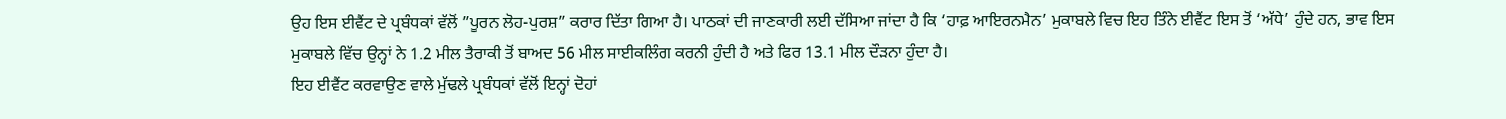ਉਹ ਇਸ ਈਵੈਂਟ ਦੇ ਪ੍ਰਬੰਧਕਾਂ ਵੱਲੋਂ ”ਪੂਰਨ ਲੋਹ-ਪੁਰਸ਼” ਕਰਾਰ ਦਿੱਤਾ ਗਿਆ ਹੈ। ਪਾਠਕਾਂ ਦੀ ਜਾਣਕਾਰੀ ਲਈ ਦੱਸਿਆ ਜਾਂਦਾ ਹੈ ਕਿ ‘ਹਾਫ਼ ਆਇਰਨਮੈਨ’ ਮੁਕਾਬਲੇ ਵਿਚ ਇਹ ਤਿੰਨੇ ਈਵੈਂਟ ਇਸ ਤੋਂ ‘ਅੱਧੇ’ ਹੁੰਦੇ ਹਨ, ਭਾਵ ਇਸ ਮੁਕਾਬਲੇ ਵਿੱਚ ਉਨ੍ਹਾਂ ਨੇ 1.2 ਮੀਲ ਤੈਰਾਕੀ ਤੋਂ ਬਾਅਦ 56 ਮੀਲ ਸਾਈਕਲਿੰਗ ਕਰਨੀ ਹੁੰਦੀ ਹੈ ਅਤੇ ਫਿਰ 13.1 ਮੀਲ ਦੌੜਨਾ ਹੁੰਦਾ ਹੈ।
ਇਹ ਈਵੈਂਟ ਕਰਵਾਉਣ ਵਾਲੇ ਮੁੱਢਲੇ ਪ੍ਰਬੰਧਕਾਂ ਵੱਲੋਂ ਇਨ੍ਹਾਂ ਦੋਹਾਂ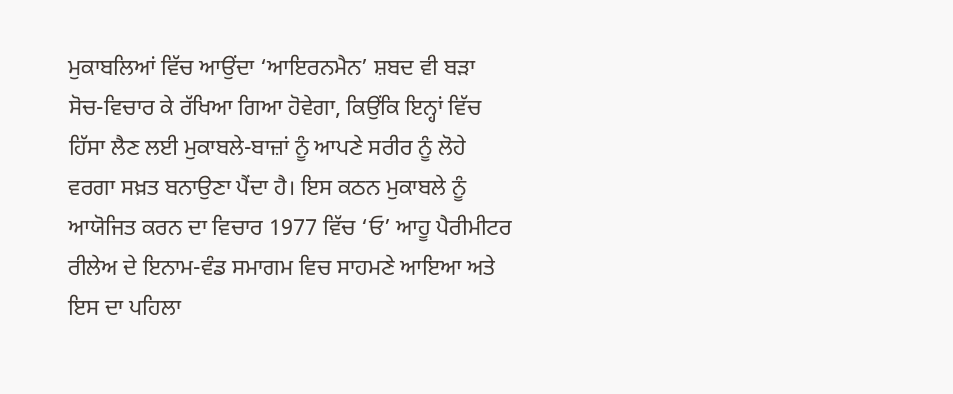ਮੁਕਾਬਲਿਆਂ ਵਿੱਚ ਆਉਂਦਾ ‘ਆਇਰਨਮੈਨ’ ਸ਼ਬਦ ਵੀ ਬੜਾ ਸੋਚ-ਵਿਚਾਰ ਕੇ ਰੱਖਿਆ ਗਿਆ ਹੋਵੇਗਾ, ਕਿਉਂਕਿ ਇਨ੍ਹਾਂ ਵਿੱਚ ਹਿੱਸਾ ਲੈਣ ਲਈ ਮੁਕਾਬਲੇ-ਬਾਜ਼ਾਂ ਨੂੰ ਆਪਣੇ ਸਰੀਰ ਨੂੰ ਲੋਹੇ ਵਰਗਾ ਸਖ਼ਤ ਬਨਾਉਣਾ ਪੈਂਦਾ ਹੈ। ਇਸ ਕਠਨ ਮੁਕਾਬਲੇ ਨੂੰ ਆਯੋਜਿਤ ਕਰਨ ਦਾ ਵਿਚਾਰ 1977 ਵਿੱਚ ‘ਓ’ ਆਹੂ ਪੈਰੀਮੀਟਰ ਰੀਲੇਅ ਦੇ ਇਨਾਮ-ਵੰਡ ਸਮਾਗਮ ਵਿਚ ਸਾਹਮਣੇ ਆਇਆ ਅਤੇ ਇਸ ਦਾ ਪਹਿਲਾ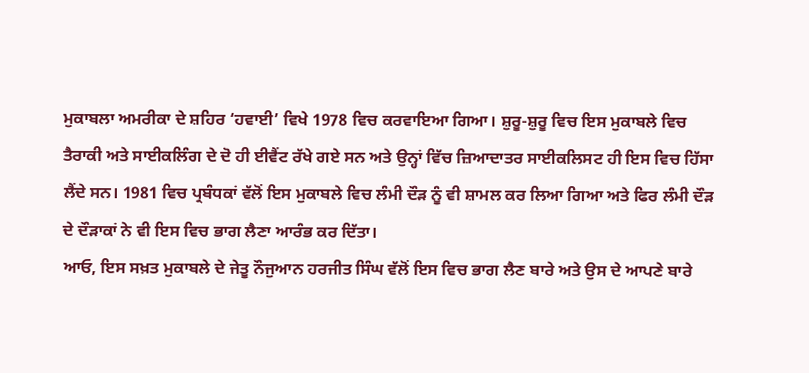ਮੁਕਾਬਲਾ ਅਮਰੀਕਾ ਦੇ ਸ਼ਹਿਰ ‘ਹਵਾਈ’ ਵਿਖੇ 1978 ਵਿਚ ਕਰਵਾਇਆ ਗਿਆ। ਸ਼ੁਰੂ-ਸ਼ੁਰੂ ਵਿਚ ਇਸ ਮੁਕਾਬਲੇ ਵਿਚ ਤੈਰਾਕੀ ਅਤੇ ਸਾਈਕਲਿੰਗ ਦੇ ਦੋ ਹੀ ਈਵੈਂਟ ਰੱਖੇ ਗਏ ਸਨ ਅਤੇ ਉਨ੍ਹਾਂ ਵਿੱਚ ਜ਼ਿਆਦਾਤਰ ਸਾਈਕਲਿਸਟ ਹੀ ਇਸ ਵਿਚ ਹਿੱਸਾ ਲੈਂਦੇ ਸਨ। 1981 ਵਿਚ ਪ੍ਰਬੰਧਕਾਂ ਵੱਲੋਂ ਇਸ ਮੁਕਾਬਲੇ ਵਿਚ ਲੰਮੀ ਦੌੜ ਨੂੰ ਵੀ ਸ਼ਾਮਲ ਕਰ ਲਿਆ ਗਿਆ ਅਤੇ ਫਿਰ ਲੰਮੀ ਦੌੜ ਦੇ ਦੌੜਾਕਾਂ ਨੇ ਵੀ ਇਸ ਵਿਚ ਭਾਗ ਲੈਣਾ ਆਰੰਭ ਕਰ ਦਿੱਤਾ।
ਆਓ, ਇਸ ਸਖ਼ਤ ਮੁਕਾਬਲੇ ਦੇ ਜੇਤੂ ਨੌਜੁਆਨ ਹਰਜੀਤ ਸਿੰਘ ਵੱਲੋਂ ਇਸ ਵਿਚ ਭਾਗ ਲੈਣ ਬਾਰੇ ਅਤੇ ਉਸ ਦੇ ਆਪਣੇ ਬਾਰੇ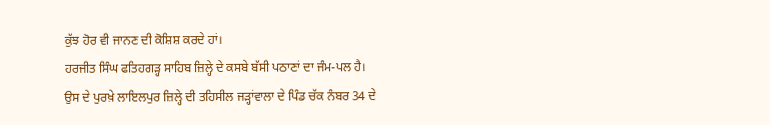ਕੁੱਝ ਹੋਰ ਵੀ ਜਾਨਣ ਦੀ ਕੋਸ਼ਿਸ਼ ਕਰਦੇ ਹਾਂ।
ਹਰਜੀਤ ਸਿੰਘ ਫਤਿਹਗੜ੍ਹ ਸਾਹਿਬ ਜ਼ਿਲ੍ਹੇ ਦੇ ਕਸਬੇ ਬੱਸੀ ਪਠਾਣਾਂ ਦਾ ਜੰਮ-ਪਲ ਹੈ। ਉਸ ਦੇ ਪੁਰਖ਼ੇ ਲਾਇਲਪੁਰ ਜ਼ਿਲ੍ਹੇ ਦੀ ਤਹਿਸੀਲ ਜੜ੍ਹਾਂਵਾਲਾ ਦੇ ਪਿੰਡ ਚੱਕ ਨੰਬਰ 34 ਦੇ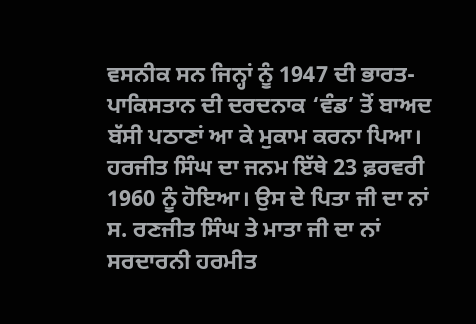ਵਸਨੀਕ ਸਨ ਜਿਨ੍ਹਾਂ ਨੂੰ 1947 ਦੀ ਭਾਰਤ-ਪਾਕਿਸਤਾਨ ਦੀ ਦਰਦਨਾਕ ‘ਵੰਡ’ ਤੋਂ ਬਾਅਦ ਬੱਸੀ ਪਠਾਣਾਂ ਆ ਕੇ ਮੁਕਾਮ ਕਰਨਾ ਪਿਆ। ਹਰਜੀਤ ਸਿੰਘ ਦਾ ਜਨਮ ਇੱਥੇ 23 ਫ਼ਰਵਰੀ 1960 ਨੂੰ ਹੋਇਆ। ਉਸ ਦੇ ਪਿਤਾ ਜੀ ਦਾ ਨਾਂ ਸ. ਰਣਜੀਤ ਸਿੰਘ ਤੇ ਮਾਤਾ ਜੀ ਦਾ ਨਾਂ ਸਰਦਾਰਨੀ ਹਰਮੀਤ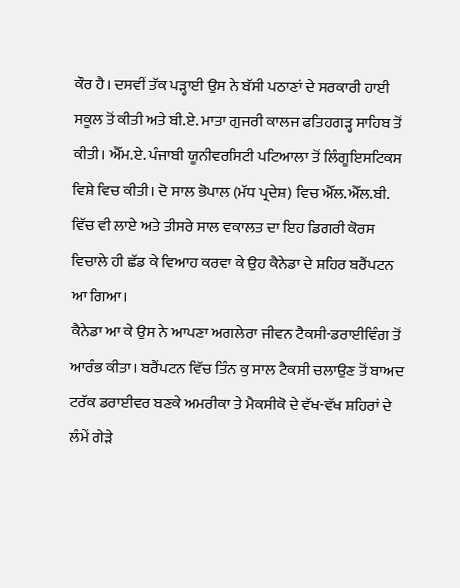ਕੌਰ ਹੈ। ਦਸਵੀਂ ਤੱਕ ਪੜ੍ਹਾਈ ਉਸ ਨੇ ਬੱਸੀ ਪਠਾਣਾਂ ਦੇ ਸਰਕਾਰੀ ਹਾਈ ਸਕੂਲ ਤੋਂ ਕੀਤੀ ਅਤੇ ਬੀ.ਏ. ਮਾਤਾ ਗੁਜਰੀ ਕਾਲਜ ਫਤਿਹਗੜ੍ਹ ਸਾਹਿਬ ਤੋਂ ਕੀਤੀ। ਐੱਮ.ਏ. ਪੰਜਾਬੀ ਯੂਨੀਵਰਸਿਟੀ ਪਟਿਆਲਾ ਤੋਂ ਲਿੰਗੂਇਸਟਿਕਸ ਵਿਸ਼ੇ ਵਿਚ ਕੀਤੀ। ਦੋ ਸਾਲ ਭੋਪਾਲ (ਮੱਧ ਪ੍ਰਦੇਸ਼) ਵਿਚ ਐੱਲ.ਐੱਲ.ਬੀ. ਵਿੱਚ ਵੀ ਲਾਏ ਅਤੇ ਤੀਸਰੇ ਸਾਲ ਵਕਾਲਤ ਦਾ ਇਹ ਡਿਗਰੀ ਕੋਰਸ ਵਿਚਾਲੇ ਹੀ ਛੱਡ ਕੇ ਵਿਆਹ ਕਰਵਾ ਕੇ ਉਹ ਕੈਨੇਡਾ ਦੇ ਸ਼ਹਿਰ ਬਰੈਂਪਟਨ ਆ ਗਿਆ।
ਕੈਨੇਡਾ ਆ ਕੇ ਉਸ ਨੇ ਆਪਣਾ ਅਗਲੇਰਾ ਜੀਵਨ ਟੈਕਸੀ-ਡਰਾਈਵਿੰਗ ਤੋਂ ਆਰੰਭ ਕੀਤਾ। ਬਰੈਂਪਟਨ ਵਿੱਚ ਤਿੰਨ ਕੁ ਸਾਲ ਟੈਕਸੀ ਚਲਾਉਣ ਤੋਂ ਬਾਅਦ ਟਰੱਕ ਡਰਾਈਵਰ ਬਣਕੇ ਅਮਰੀਕਾ ਤੇ ਮੈਕਸੀਕੋ ਦੇ ਵੱਖ-ਵੱਖ ਸ਼ਹਿਰਾਂ ਦੇ ਲੰਮੇਂ ਗੇੜੇ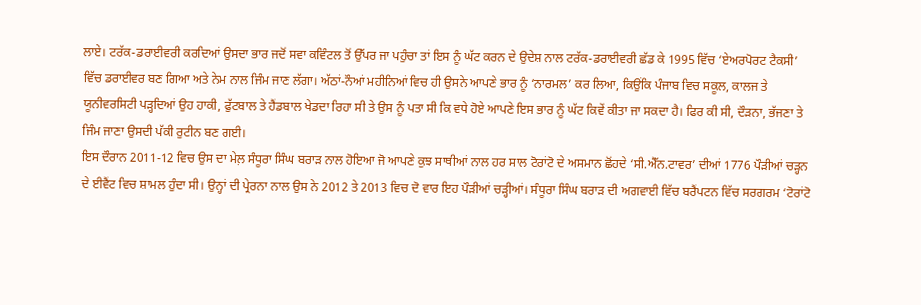ਲਾਏ। ਟਰੱਕ-ਡਰਾਈਵਰੀ ਕਰਦਿਆਂ ਉਸਦਾ ਭਾਰ ਜਦੋਂ ਸਵਾ ਕਵਿੰਟਲ ਤੋਂ ਉੱਪਰ ਜਾ ਪਹੁੰਚਾ ਤਾਂ ਇਸ ਨੂੰ ਘੱਟ ਕਰਨ ਦੇ ਉਦੇਸ਼ ਨਾਲ ਟਰੱਕ-ਡਰਾਈਵਰੀ ਛੱਡ ਕੇ 1995 ਵਿੱਚ ‘ਏਅਰਪੋਰਟ ਟੈਕਸੀ’ ਵਿੱਚ ਡਰਾਈਵਰ ਬਣ ਗਿਆ ਅਤੇ ਨੇਮ ਨਾਲ ਜਿੰਮ ਜਾਣ ਲੱਗਾ। ਅੱਠਾਂ-ਨੌਆਂ ਮਹੀਨਿਆਂ ਵਿਚ ਹੀ ਉਸਨੇ ਆਪਣੇ ਭਾਰ ਨੂੰ ‘ਨਾਰਮਲ’ ਕਰ ਲਿਆ, ਕਿਉਂਕਿ ਪੰਜਾਬ ਵਿਚ ਸਕੂਲ, ਕਾਲਜ ਤੇ ਯੂਨੀਵਰਸਿਟੀ ਪੜ੍ਹਦਿਆਂ ਉਹ ਹਾਕੀ, ਫੁੱਟਬਾਲ ਤੇ ਹੈਂਡਬਾਲ ਖੇਡਦਾ ਰਿਹਾ ਸੀ ਤੇ ਉਸ ਨੂੰ ਪਤਾ ਸੀ ਕਿ ਵਧੇ ਹੋਏ ਆਪਣੇ ਇਸ ਭਾਰ ਨੂੰ ਘੱਟ ਕਿਵੇਂ ਕੀਤਾ ਜਾ ਸਕਦਾ ਹੈ। ਫਿਰ ਕੀ ਸੀ, ਦੌੜਨਾ, ਭੱਜਣਾ ਤੇ ਜਿੰਮ ਜਾਣਾ ਉਸਦੀ ਪੱਕੀ ਰੁਟੀਨ ਬਣ ਗਈ।
ਇਸ ਦੌਰਾਨ 2011-12 ਵਿਚ ਉਸ ਦਾ ਮੇਲ਼ ਸੰਧੂਰਾ ਸਿੰਘ ਬਰਾੜ ਨਾਲ ਹੋਇਆ ਜੋ ਆਪਣੇ ਕੁਝ ਸਾਥੀਆਂ ਨਾਲ ਹਰ ਸਾਲ ਟੋਰਾਂਟੋ ਦੇ ਅਸਮਾਨ ਛੋਂਹਦੇ ‘ਸੀ.ਐੱਨ.ਟਾਵਰ’ ਦੀਆਂ 1776 ਪੌੜੀਆਂ ਚੜ੍ਹਨ ਦੇ ਈਵੈਂਟ ਵਿਚ ਸ਼ਾਮਲ ਹੁੰਦਾ ਸੀ। ਉਨ੍ਹਾਂ ਦੀ ਪ੍ਰੇਰਨਾ ਨਾਲ ਉਸ ਨੇ 2012 ਤੇ 2013 ਵਿਚ ਦੋ ਵਾਰ ਇਹ ਪੌੜੀਆਂ ਚੜ੍ਹੀਆਂ। ਸੰਧੂਰਾ ਸਿੰਘ ਬਰਾੜ ਦੀ ਅਗਵਾਈ ਵਿੱਚ ਬਰੈਂਪਟਨ ਵਿੱਚ ਸਰਗਰਮ ‘ਟੋਰਾਂਟੋ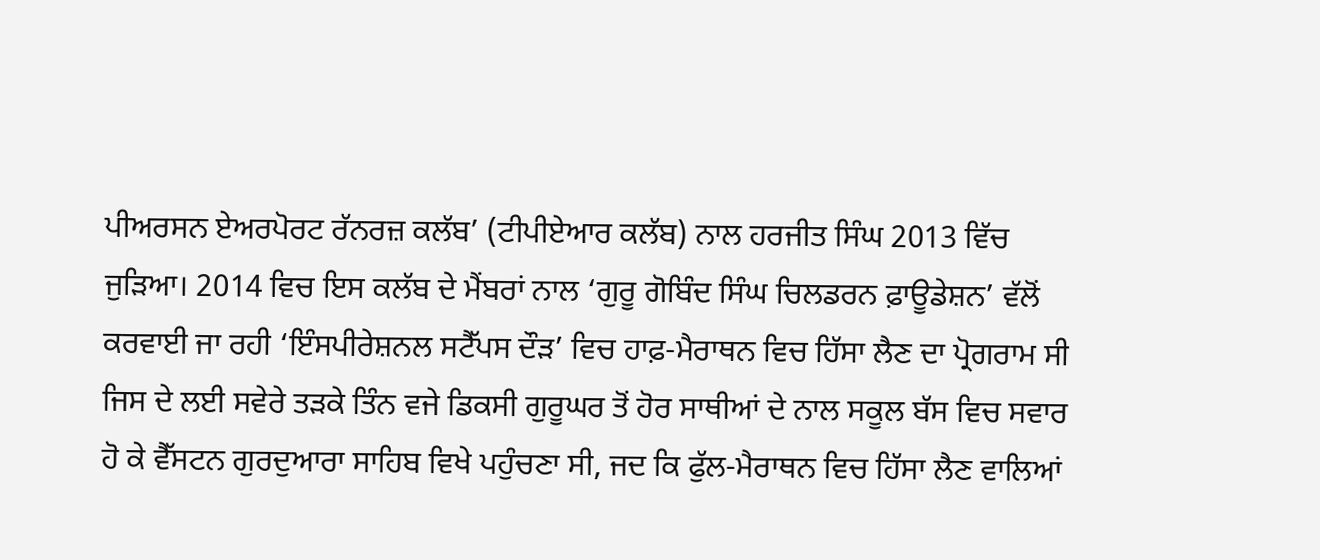ਪੀਅਰਸਨ ਏਅਰਪੋਰਟ ਰੱਨਰਜ਼ ਕਲੱਬ’ (ਟੀਪੀਏਆਰ ਕਲੱਬ) ਨਾਲ ਹਰਜੀਤ ਸਿੰਘ 2013 ਵਿੱਚ ਜੁੜਿਆ। 2014 ਵਿਚ ਇਸ ਕਲੱਬ ਦੇ ਮੈਂਬਰਾਂ ਨਾਲ ‘ਗੁਰੂ ਗੋਬਿੰਦ ਸਿੰਘ ਚਿਲਡਰਨ ਫ਼ਾਊਡੇਸ਼ਨ’ ਵੱਲੋਂ ਕਰਵਾਈ ਜਾ ਰਹੀ ‘ਇੰਸਪੀਰੇਸ਼ਨਲ ਸਟੈੱਪਸ ਦੌੜ’ ਵਿਚ ਹਾਫ਼-ਮੈਰਾਥਨ ਵਿਚ ਹਿੱਸਾ ਲੈਣ ਦਾ ਪ੍ਰੋਗਰਾਮ ਸੀ ਜਿਸ ਦੇ ਲਈ ਸਵੇਰੇ ਤੜਕੇ ਤਿੰਨ ਵਜੇ ਡਿਕਸੀ ਗੁਰੂਘਰ ਤੋਂ ਹੋਰ ਸਾਥੀਆਂ ਦੇ ਨਾਲ ਸਕੂਲ ਬੱਸ ਵਿਚ ਸਵਾਰ ਹੋ ਕੇ ਵੈੱਸਟਨ ਗੁਰਦੁਆਰਾ ਸਾਹਿਬ ਵਿਖੇ ਪਹੁੰਚਣਾ ਸੀ, ਜਦ ਕਿ ਫੁੱਲ-ਮੈਰਾਥਨ ਵਿਚ ਹਿੱਸਾ ਲੈਣ ਵਾਲਿਆਂ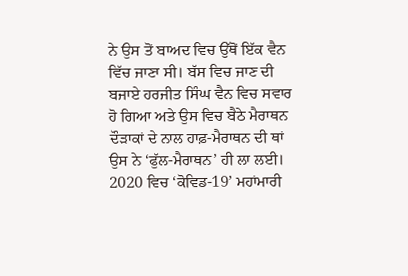ਨੇ ਉਸ ਤੋਂ ਬਾਅਦ ਵਿਚ ਉੱਥੋਂ ਇੱਕ ਵੈਨ ਵਿੱਚ ਜਾਣਾ ਸੀ। ਬੱਸ ਵਿਚ ਜਾਣ ਦੀ ਬਜਾਏ ਹਰਜੀਤ ਸਿੰਘ ਵੈਨ ਵਿਚ ਸਵਾਰ ਹੋ ਗਿਆ ਅਤੇ ਉਸ ਵਿਚ ਬੈਠੇ ਮੈਰਾਥਨ ਦੌੜਾਕਾਂ ਦੇ ਨਾਲ ਹਾਫ਼-ਮੈਰਾਥਨ ਦੀ ਥਾਂ ਉਸ ਨੇ ‘ਫੁੱਲ-ਮੈਰਾਥਨ’ ਹੀ ਲਾ ਲਈ।
2020 ਵਿਚ ‘ਕੋਵਿਡ-19’ ਮਹਾਂਮਾਰੀ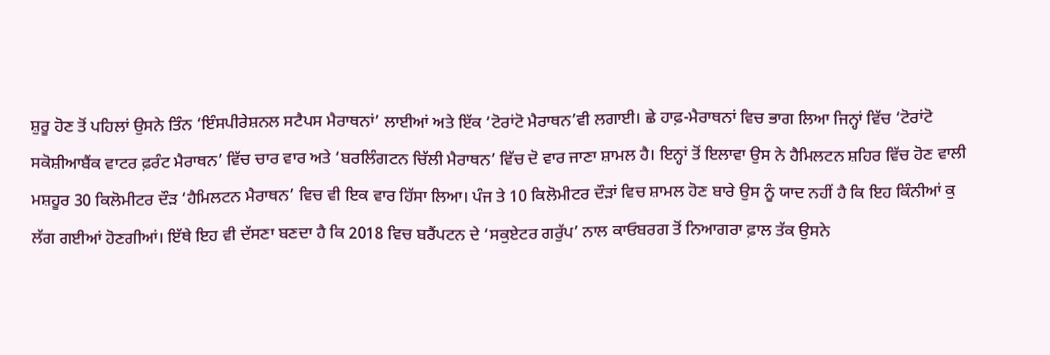ਸ਼ੁਰੂ ਹੋਣ ਤੋਂ ਪਹਿਲਾਂ ਉਸਨੇ ਤਿੰਨ ‘ਇੰਸਪੀਰੇਸ਼ਨਲ ਸਟੈਪਸ ਮੈਰਾਥਨਾਂ’ ਲਾਈਆਂ ਅਤੇ ਇੱਕ ‘ਟੋਰਾਂਟੋ ਮੈਰਾਥਨ’ਵੀ ਲਗਾਈ। ਛੇ ਹਾਫ਼-ਮੈਰਾਥਨਾਂ ਵਿਚ ਭਾਗ ਲਿਆ ਜਿਨ੍ਹਾਂ ਵਿੱਚ ‘ਟੋਰਾਂਟੋ ਸਕੋਸ਼ੀਆਬੈਂਕ ਵਾਟਰ ਫ਼ਰੰਟ ਮੈਰਾਥਨ’ ਵਿੱਚ ਚਾਰ ਵਾਰ ਅਤੇ ‘ਬਰਲਿੰਗਟਨ ਚਿੱਲੀ ਮੈਰਾਥਨ’ ਵਿੱਚ ਦੋ ਵਾਰ ਜਾਣਾ ਸ਼ਾਮਲ ਹੈ। ਇਨ੍ਹਾਂ ਤੋਂ ਇਲਾਵਾ ਉਸ ਨੇ ਹੈਮਿਲਟਨ ਸ਼ਹਿਰ ਵਿੱਚ ਹੋਣ ਵਾਲੀ ਮਸ਼ਹੂਰ 30 ਕਿਲੋਮੀਟਰ ਦੌੜ ‘ਹੈਮਿਲਟਨ ਮੈਰਾਥਨ’ ਵਿਚ ਵੀ ਇਕ ਵਾਰ ਹਿੱਸਾ ਲਿਆ। ਪੰਜ ਤੇ 10 ਕਿਲੋਮੀਟਰ ਦੌੜਾਂ ਵਿਚ ਸ਼ਾਮਲ ਹੋਣ ਬਾਰੇ ਉਸ ਨੂੰ ਯਾਦ ਨਹੀਂ ਹੈ ਕਿ ਇਹ ਕਿੰਨੀਆਂ ਕੁ ਲੱਗ ਗਈਆਂ ਹੋਣਗੀਆਂ। ਇੱਥੇ ਇਹ ਵੀ ਦੱਸਣਾ ਬਣਦਾ ਹੈ ਕਿ 2018 ਵਿਚ ਬਰੈਂਪਟਨ ਦੇ ‘ਸਕੁਏਟਰ ਗਰੁੱਪ’ ਨਾਲ ਕਾਓਬਰਗ ਤੋਂ ਨਿਆਗਰਾ ਫ਼ਾਲ ਤੱਕ ਉਸਨੇ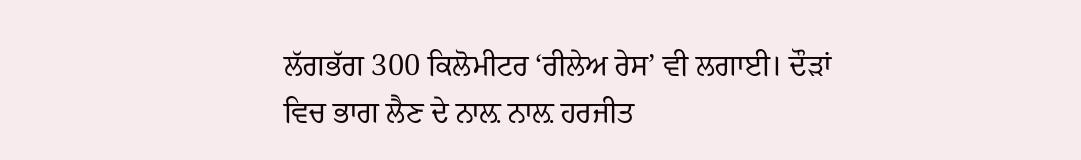ਲੱਗਭੱਗ 300 ਕਿਲੋਮੀਟਰ ‘ਰੀਲੇਅ ਰੇਸ’ ਵੀ ਲਗਾਈ। ਦੌੜਾਂ ਵਿਚ ਭਾਗ ਲੈਣ ਦੇ ਨਾਲ਼ ਨਾਲ਼ ਹਰਜੀਤ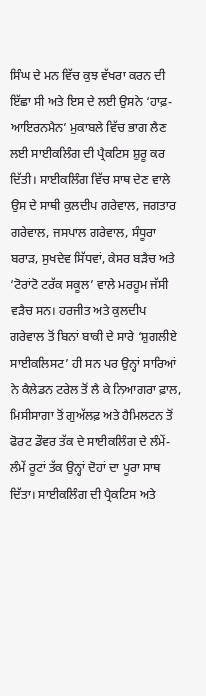ਸਿੰਘ ਦੇ ਮਨ ਵਿੱਚ ਕੁਝ ਵੱਖਰਾ ਕਰਨ ਦੀ ਇੱਛਾ ਸੀ ਅਤੇ ਇਸ ਦੇ ਲਈ ਉਸਨੇ ‘ਹਾਫ਼-ਆਇਰਨਮੈਨ’ ਮੁਕਾਬਲੇ ਵਿੱਚ ਭਾਗ ਲੈਣ ਲਈ ਸਾਈਕਲਿੰਗ ਦੀ ਪ੍ਰੈਕਟਿਸ ਸ਼ੁਰੂ ਕਰ ਦਿੱਤੀ। ਸਾਈਕਲਿੰਗ ਵਿੱਚ ਸਾਥ ਦੇਣ ਵਾਲੇ ਉਸ ਦੇ ਸਾਥੀ ਕੁਲਦੀਪ ਗਰੇਵਾਲ, ਜਗਤਾਰ ਗਰੇਵਾਲ, ਜਸਪਾਲ ਗਰੇਵਾਲ, ਸੰਧੂਰਾ ਬਰਾੜ, ਸੁਖਦੇਵ ਸਿੱਧਵਾਂ, ਕੇਸਰ ਬੜੈਚ ਅਤੇ ‘ਟੋਰਾਂਟੋ ਟਰੱਕ ਸਕੂਲ’ ਵਾਲੇ ਮਰਹੂਮ ਜੱਸੀ ਵੜੈਚ ਸਨ। ਹਰਜੀਤ ਅਤੇ ਕੁਲਦੀਪ ਗਰੇਵਾਲ ਤੋਂ ਬਿਨਾਂ ਬਾਕੀ ਦੇ ਸਾਰੇ ‘ਸ਼ੁਗਲੀਏ ਸਾਈਕਲਿਸਟ’ ਹੀ ਸਨ ਪਰ ਉਨ੍ਹਾਂ ਸਾਰਿਆਂ ਨੇ ਕੈਲੇਡਨ ਟਰੇਲ ਤੋਂ ਲੈ ਕੇ ਨਿਆਗਰਾ ਫ਼ਾਲ, ਮਿਸੀਸਾਗਾ ਤੋਂ ਗੁਅੱਲਫ਼ ਅਤੇ ਹੈਮਿਲਟਨ ਤੋਂ ਫੋਰਟ ਡੌਵਰ ਤੱਕ ਦੇ ਸਾਈਕਲਿੰਗ ਦੇ ਲੰਮੇਂ-ਲੰਮੇਂ ਰੂਟਾਂ ਤੱਕ ਉਨ੍ਹਾਂ ਦੋਹਾਂ ਦਾ ਪੂਰਾ ਸਾਥ ਦਿੱਤਾ। ਸਾਈਕਲਿੰਗ ਦੀ ਪ੍ਰੈਕਟਿਸ ਅਤੇ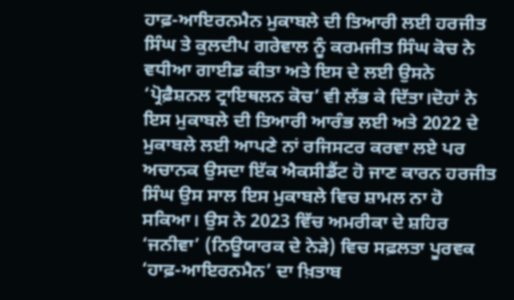ਹਾਫ਼-ਆਇਰਨਮੈਨ ਮੁਕਾਬਲੇ ਦੀ ਤਿਆਰੀ ਲਈ ਹਰਜੀਤ ਸਿੰਘ ਤੇ ਕੁਲਦੀਪ ਗਰੇਵਾਲ ਨੂੰ ਕਰਮਜੀਤ ਸਿੰਘ ਕੋਚ ਨੇ ਵਧੀਆ ਗਾਈਡ ਕੀਤਾ ਅਤੇ ਇਸ ਦੇ ਲਈ ਉਸਨੇ ‘ਪ੍ਰੋਫ਼ੈਸ਼ਨਲ ਟ੍ਰਾਇਥਲਨ ਕੋਚ’ ਵੀ ਲੱਭ ਕੇ ਦਿੱਤਾ।ਦੋਹਾਂ ਨੇ ਇਸ ਮੁਕਾਬਲੇ ਦੀ ਤਿਆਰੀ ਆਰੰਭ ਲਈ ਅਤੇ 2022 ਦੇ ਮੁਕਾਬਲੇ ਲਈ ਆਪਣੇ ਨਾਂ ਰਜਿਸਟਰ ਕਰਵਾ ਲਏ ਪਰ ਅਚਾਨਕ ਉਸਦਾ ਇੱਕ ਐਕਸੀਡੈਂਟ ਹੋ ਜਾਣ ਕਾਰਨ ਹਰਜੀਤ ਸਿੰਘ ਉਸ ਸਾਲ ਇਸ ਮੁਕਾਬਲੇ ਵਿਚ ਸ਼ਾਮਲ ਨਾ ਹੋ ਸਕਿਆ। ਉਸ ਨੇ 2023 ਵਿੱਚ ਅਮਰੀਕਾ ਦੇ ਸ਼ਹਿਰ ‘ਜਨੀਵਾ’ (ਨਿਊਯਾਰਕ ਦੇ ਨੇੜੇ) ਵਿਚ ਸਫ਼ਲਤਾ ਪੂਰਵਕ ‘ਹਾਫ਼-ਆਇਰਨਮੈਨ’ ਦਾ ਖ਼ਿਤਾਬ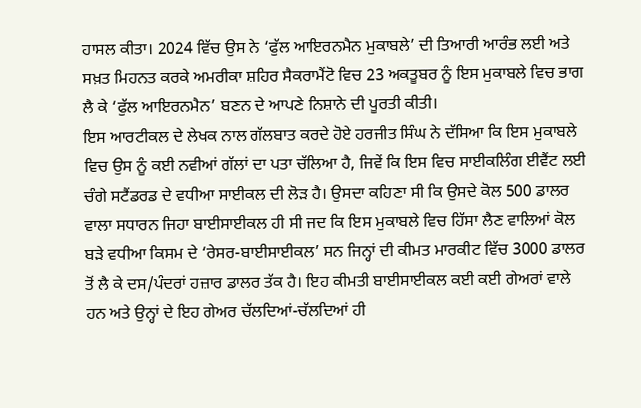ਹਾਸਲ ਕੀਤਾ। 2024 ਵਿੱਚ ਉਸ ਨੇ ‘ਫੁੱਲ ਆਇਰਨਮੈਨ ਮੁਕਾਬਲੇ’ ਦੀ ਤਿਆਰੀ ਆਰੰਭ ਲਈ ਅਤੇ ਸਖ਼ਤ ਮਿਹਨਤ ਕਰਕੇ ਅਮਰੀਕਾ ਸ਼ਹਿਰ ਸੈਕਰਾਮੈਂਟੋ ਵਿਚ 23 ਅਕਤੂਬਰ ਨੂੰ ਇਸ ਮੁਕਾਬਲੇ ਵਿਚ ਭਾਗ ਲੈ ਕੇ ‘ਫੁੱਲ ਆਇਰਨਮੈਨ’ ਬਣਨ ਦੇ ਆਪਣੇ ਨਿਸ਼ਾਨੇ ਦੀ ਪੂਰਤੀ ਕੀਤੀ।
ਇਸ ਆਰਟੀਕਲ ਦੇ ਲੇਖਕ ਨਾਲ ਗੱਲਬਾਤ ਕਰਦੇ ਹੋਏ ਹਰਜੀਤ ਸਿੰਘ ਨੇ ਦੱਸਿਆ ਕਿ ਇਸ ਮੁਕਾਬਲੇ ਵਿਚ ਉਸ ਨੂੰ ਕਈ ਨਵੀਆਂ ਗੱਲਾਂ ਦਾ ਪਤਾ ਚੱਲਿਆ ਹੈ, ਜਿਵੇਂ ਕਿ ਇਸ ਵਿਚ ਸਾਈਕਲਿੰਗ ਈਵੈਂਟ ਲਈ ਚੰਗੇ ਸਟੈਂਡਰਡ ਦੇ ਵਧੀਆ ਸਾਈਕਲ ਦੀ ਲੋੜ ਹੈ। ਉਸਦਾ ਕਹਿਣਾ ਸੀ ਕਿ ਉਸਦੇ ਕੋਲ 500 ਡਾਲਰ ਵਾਲਾ ਸਧਾਰਨ ਜਿਹਾ ਬਾਈਸਾਈਕਲ ਹੀ ਸੀ ਜਦ ਕਿ ਇਸ ਮੁਕਾਬਲੇ ਵਿਚ ਹਿੱਸਾ ਲੈਣ ਵਾਲਿਆਂ ਕੋਲ ਬੜੇ ਵਧੀਆ ਕਿਸਮ ਦੇ ‘ਰੇਸਰ-ਬਾਈਸਾਈਕਲ’ ਸਨ ਜਿਨ੍ਹਾਂ ਦੀ ਕੀਮਤ ਮਾਰਕੀਟ ਵਿੱਚ 3000 ਡਾਲਰ ਤੋਂ ਲੈ ਕੇ ਦਸ/ਪੰਦਰਾਂ ਹਜ਼ਾਰ ਡਾਲਰ ਤੱਕ ਹੈ। ਇਹ ਕੀਮਤੀ ਬਾਈਸਾਈਕਲ ਕਈ ਕਈ ਗੇਅਰਾਂ ਵਾਲੇ ਹਨ ਅਤੇ ਉਨ੍ਹਾਂ ਦੇ ਇਹ ਗੇਅਰ ਚੱਲਦਿਆਂ-ਚੱਲਦਿਆਂ ਹੀ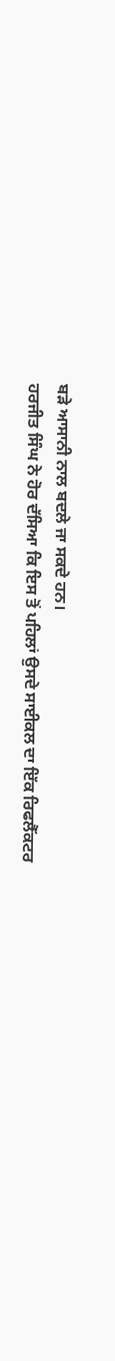ਬੜੇ ਆਸਾਨੀ ਨਾਲ ਬਦਲੇ ਜਾ ਸਕਦੇ ਹਨ।
ਹਰਜੀਤ ਸਿੰਘ ਨੇ ਹੋਰ ਦੱਸਿਆ ਕਿ ਇਸ ਤੋਂ ਪਹਿਲਾਂ ਉਸਦੇ ਸਾਈਕਲ ਦਾ ਇੱਕ ਰਿਫਲੈੱਕਟਰ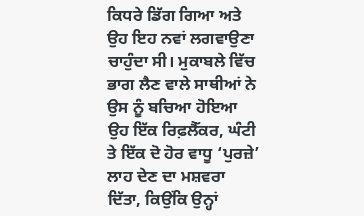ਕਿਧਰੇ ਡਿੱਗ ਗਿਆ ਅਤੇ ਉਹ ਇਹ ਨਵਾਂ ਲਗਵਾਉਣਾ ਚਾਹੁੰਦਾ ਸੀ। ਮੁਕਾਬਲੇ ਵਿੱਚ ਭਾਗ ਲੈਣ ਵਾਲੇ ਸਾਥੀਆਂ ਨੇ ਉਸ ਨੂੰ ਬਚਿਆ ਹੋਇਆ ਉਹ ਇੱਕ ਰਿਫ਼ਲੈੱਕਰ, ਘੰਟੀ ਤੇ ਇੱਕ ਦੋ ਹੋਰ ਵਾਧੂ ‘ਪੁਰਜ਼ੇ’ ਲਾਹ ਦੇਣ ਦਾ ਮਸ਼ਵਰਾ ਦਿੱਤਾ, ਕਿਉਂਕਿ ਉਨ੍ਹਾਂ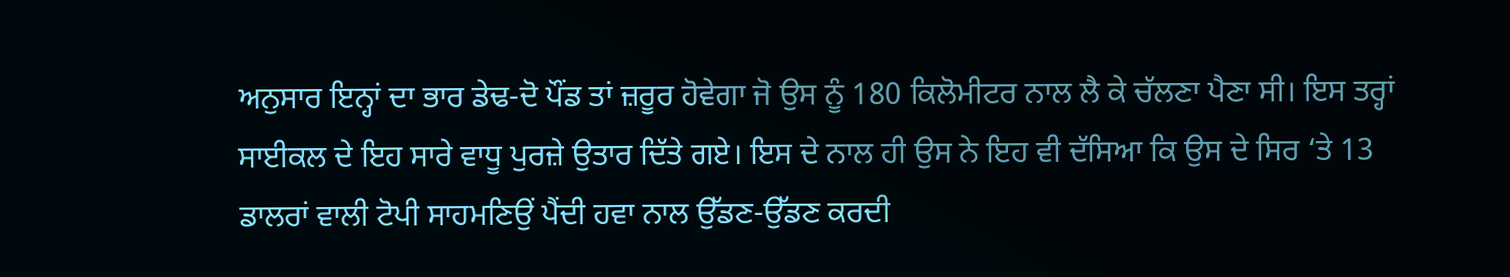ਅਨੁਸਾਰ ਇਨ੍ਹਾਂ ਦਾ ਭਾਰ ਡੇਢ-ਦੋ ਪੌਂਡ ਤਾਂ ਜ਼ਰੂਰ ਹੋਵੇਗਾ ਜੋ ਉਸ ਨੂੰ 180 ਕਿਲੋਮੀਟਰ ਨਾਲ ਲੈ ਕੇ ਚੱਲਣਾ ਪੈਣਾ ਸੀ। ਇਸ ਤਰ੍ਹਾਂ ਸਾਈਕਲ ਦੇ ਇਹ ਸਾਰੇ ਵਾਧੂ ਪੁਰਜ਼ੇ ਉਤਾਰ ਦਿੱਤੇ ਗਏ। ਇਸ ਦੇ ਨਾਲ ਹੀ ਉਸ ਨੇ ਇਹ ਵੀ ਦੱਸਿਆ ਕਿ ਉਸ ਦੇ ਸਿਰ ‘ਤੇ 13 ਡਾਲਰਾਂ ਵਾਲੀ ਟੋਪੀ ਸਾਹਮਣਿਉਂ ਪੈਂਦੀ ਹਵਾ ਨਾਲ ਉੱਡਣ-ਉੱਡਣ ਕਰਦੀ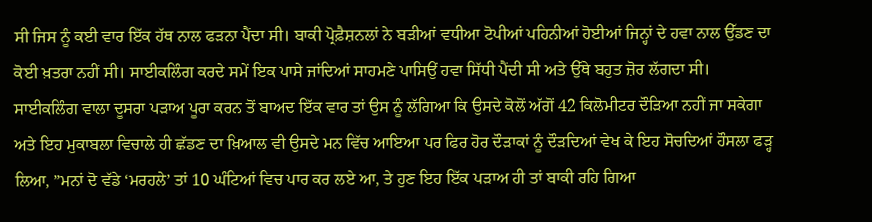ਸੀ ਜਿਸ ਨੂੰ ਕਈ ਵਾਰ ਇੱਕ ਹੱਥ ਨਾਲ ਫੜਨਾ ਪੈਂਦਾ ਸੀ। ਬਾਕੀ ਪ੍ਰੋਫ਼ੈਸ਼ਨਲਾਂ ਨੇ ਬੜੀਆਂ ਵਧੀਆ ਟੋਪੀਆਂ ਪਹਿਨੀਆਂ ਹੋਈਆਂ ਜਿਨ੍ਹਾਂ ਦੇ ਹਵਾ ਨਾਲ ਉੱਡਣ ਦਾ ਕੋਈ ਖ਼ਤਰਾ ਨਹੀਂ ਸੀ। ਸਾਈਕਲਿੰਗ ਕਰਦੇ ਸਮੇਂ ਇਕ ਪਾਸੇ ਜਾਂਦਿਆਂ ਸਾਹਮਣੇ ਪਾਸਿਉਂ ਹਵਾ ਸਿੱਧੀ ਪੈਂਦੀ ਸੀ ਅਤੇ ਉੱਥੇ ਬਹੁਤ ਜ਼ੋਰ ਲੱਗਦਾ ਸੀ।
ਸਾਈਕਲਿੰਗ ਵਾਲਾ ਦੂਸਰਾ ਪੜਾਅ ਪੂਰਾ ਕਰਨ ਤੋਂ ਬਾਅਦ ਇੱਕ ਵਾਰ ਤਾਂ ਉਸ ਨੂੰ ਲੱਗਿਆ ਕਿ ਉਸਦੇ ਕੋਲੋਂ ਅੱਗੋਂ 42 ਕਿਲੋਮੀਟਰ ਦੌੜਿਆ ਨਹੀਂ ਜਾ ਸਕੇਗਾ ਅਤੇ ਇਹ ਮੁਕਾਬਲਾ ਵਿਚਾਲੇ ਹੀ ਛੱਡਣ ਦਾ ਖ਼ਿਆਲ ਵੀ ਉਸਦੇ ਮਨ ਵਿੱਚ ਆਇਆ ਪਰ ਫਿਰ ਹੋਰ ਦੌੜਾਕਾਂ ਨੂੰ ਦੌੜਦਿਆਂ ਵੇਖ ਕੇ ਇਹ ਸੋਚਦਿਆਂ ਹੌਸਲਾ ਫੜ੍ਹ ਲਿਆ, ”ਮਨਾਂ ਦੋ ਵੱਡੇ ‘ਮਰਹਲੇ’ ਤਾਂ 10 ਘੰਟਿਆਂ ਵਿਚ ਪਾਰ ਕਰ ਲਏ ਆ, ਤੇ ਹੁਣ ਇਹ ਇੱਕ ਪੜਾਅ ਹੀ ਤਾਂ ਬਾਕੀ ਰਹਿ ਗਿਆ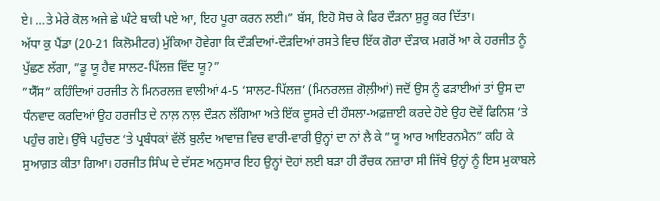ਏ। …ਤੇ ਮੇਰੇ ਕੋਲ ਅਜੇ ਛੇ ਘੰਟੇ ਬਾਕੀ ਪਏ ਆ, ਇਹ ਪੂਰਾ ਕਰਨ ਲਈ।” ਬੱਸ, ਇਹੋ ਸੋਚ ਕੇ ਫਿਰ ਦੌੜਨਾ ਸ਼ੁਰੂ ਕਰ ਦਿੱਤਾ।
ਅੱਧਾ ਕੁ ਪੈਂਡਾ (20-21 ਕਿਲੋਮੀਟਰ) ਮੁੱਕਿਆ ਹੋਵੇਗਾ ਕਿ ਦੌੜਦਿਆਂ-ਦੌੜਦਿਆਂ ਰਸਤੇ ਵਿਚ ਇੱਕ ਗੋਰਾ ਦੌੜਾਕ ਮਗਰੋਂ ਆ ਕੇ ਹਰਜੀਤ ਨੂੰ ਪੁੱਛਣ ਲੱਗਾ, ”ਡੂ ਯੂ ਹੈਵ ਸਾਲਟ-ਪਿੱਲਜ਼ ਵਿੱਦ ਯੂ?”
”ਯੈੱਸ” ਕਹਿੰਦਿਆਂ ਹਰਜੀਤ ਨੇ ਮਿਨਰਲਜ਼ ਵਾਲੀਆਂ 4-5 ‘ਸਾਲਟ-ਪਿੱਲਜ਼’ (ਮਿਨਰਲਜ਼ ਗੋਲ਼ੀਆਂ) ਜਦੋਂ ਉਸ ਨੂੰ ਫੜਾਈਆਂ ਤਾਂ ਉਸ ਦਾ ਧੰਨਵਾਦ ਕਰਦਿਆਂ ਉਹ ਹਰਜੀਤ ਦੇ ਨਾਲ਼ ਨਾਲ਼ ਦੌੜਨ ਲੱਗਿਆ ਅਤੇ ਇੱਕ ਦੂਸਰੇ ਦੀ ਹੌਸਲਾ-ਅਫ਼ਜ਼ਾਈ ਕਰਦੇ ਹੋਏ ਉਹ ਦੋਵੇਂ ਫਿਨਿਸ਼ ‘ਤੇ ਪਹੁੰਚ ਗਏ। ਉੱਥੇ ਪਹੁੰਚਣ ‘ਤੇ ਪ੍ਰਬੰਧਕਾਂ ਵੱਲੋਂ ਬੁਲੰਦ ਆਵਾਜ਼ ਵਿਚ ਵਾਰੀ-ਵਾਰੀ ਉਨ੍ਹਾਂ ਦਾ ਨਾਂ ਲੈ ਕੇ ”ਯੂ ਆਰ ਆਇਰਨਮੈਨ” ਕਹਿ ਕੇ ਸੁਆਗ਼ਤ ਕੀਤਾ ਗਿਆ। ਹਰਜੀਤ ਸਿੰਘ ਦੇ ਦੱਸਣ ਅਨੁਸਾਰ ਇਹ ਉਨ੍ਹਾਂ ਦੋਹਾਂ ਲਈ ਬੜਾ ਹੀ ਰੌਚਕ ਨਜ਼ਾਰਾ ਸੀ ਜਿੱਥੇ ਉਨ੍ਹਾਂ ਨੂੰ ਇਸ ਮੁਕਾਬਲੇ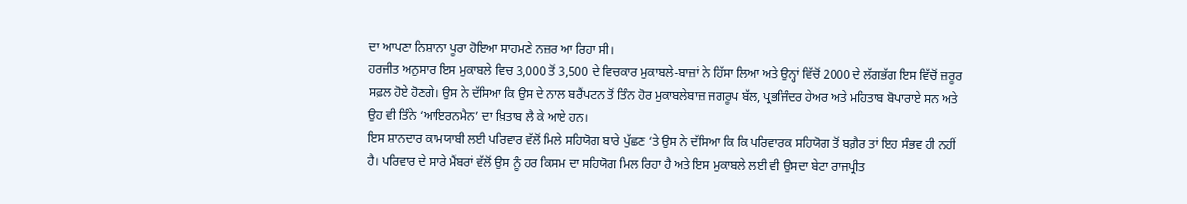ਦਾ ਆਪਣਾ ਨਿਸ਼ਾਨਾ ਪੂਰਾ ਹੋਇਆ ਸਾਹਮਣੇ ਨਜ਼ਰ ਆ ਰਿਹਾ ਸੀ।
ਹਰਜੀਤ ਅਨੁਸਾਰ ਇਸ ਮੁਕਾਬਲੇ ਵਿਚ 3,000 ਤੋਂ 3,500 ਦੇ ਵਿਚਕਾਰ ਮੁਕਾਬਲੇ-ਬਾਜ਼ਾਂ ਨੇ ਹਿੱਸਾ ਲਿਆ ਅਤੇ ਉਨ੍ਹਾਂ ਵਿੱਚੋਂ 2000 ਦੇ ਲੱਗਭੱਗ ਇਸ ਵਿੱਚੋਂ ਜ਼ਰੂਰ ਸਫ਼ਲ ਹੋਏ ਹੋਣਗੇ। ਉਸ ਨੇ ਦੱਸਿਆ ਕਿ ਉਸ ਦੇ ਨਾਲ ਬਰੈਂਪਟਨ ਤੋਂ ਤਿੰਨ ਹੋਰ ਮੁਕਾਬਲੇਬਾਜ਼ ਜਗਰੂਪ ਬੱਲ, ਪ੍ਰਭਜਿੰਦਰ ਹੇਅਰ ਅਤੇ ਮਹਿਤਾਬ ਬੋਪਾਰਾਏ ਸਨ ਅਤੇ ਉਹ ਵੀ ਤਿੰਨੇ ‘ਆਇਰਨਮੈਨ’ ਦਾ ਖ਼ਿਤਾਬ ਲੈ ਕੇ ਆਏ ਹਨ।
ਇਸ ਸ਼ਾਨਦਾਰ ਕਾਮਯਾਬੀ ਲਈ ਪਰਿਵਾਰ ਵੱਲੋਂ ਮਿਲੇ ਸਹਿਯੋਗ ਬਾਰੇ ਪੁੱਛਣ ‘ਤੇ ਉਸ ਨੇ ਦੱਸਿਆ ਕਿ ਕਿ ਪਰਿਵਾਰਕ ਸਹਿਯੋਗ ਤੋਂ ਬਗ਼ੈਰ ਤਾਂ ਇਹ ਸੰਭਵ ਹੀ ਨਹੀਂ ਹੈ। ਪਰਿਵਾਰ ਦੇ ਸਾਰੇ ਮੈਂਬਰਾਂ ਵੱਲੋਂ ਉਸ ਨੂੰ ਹਰ ਕਿਸਮ ਦਾ ਸਹਿਯੋਗ ਮਿਲ ਰਿਹਾ ਹੈ ਅਤੇ ਇਸ ਮੁਕਾਬਲੇ ਲਈ ਵੀ ਉਸਦਾ ਬੇਟਾ ਰਾਜਪ੍ਰੀਤ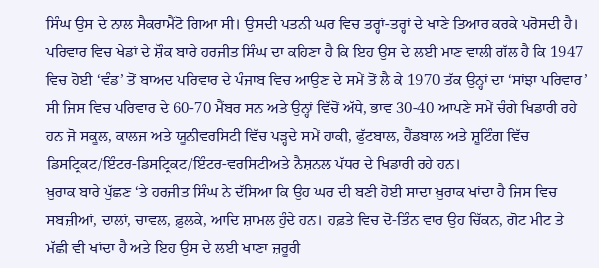ਸਿੰਘ ਉਸ ਦੇ ਨਾਲ ਸੈਕਰਾਮੈਂਟੋ ਗਿਆ ਸੀ। ਉਸਦੀ ਪਤਨੀ ਘਰ ਵਿਚ ਤਰ੍ਹਾਂ-ਤਰ੍ਹਾਂ ਦੇ ਖਾਣੇ ਤਿਆਰ ਕਰਕੇ ਪਰੋਸਦੀ ਹੈ। ਪਰਿਵਾਰ ਵਿਚ ਖੇਡਾਂ ਦੇ ਸ਼ੌਕ ਬਾਰੇ ਹਰਜੀਤ ਸਿੰਘ ਦਾ ਕਹਿਣਾ ਹੈ ਕਿ ਇਹ ਉਸ ਦੇ ਲਈ ਮਾਣ ਵਾਲੀ ਗੱਲ ਹੈ ਕਿ 1947 ਵਿਚ ਹੋਈ ‘ਵੰਡ’ ਤੋਂ ਬਾਅਦ ਪਰਿਵਾਰ ਦੇ ਪੰਜਾਬ ਵਿਚ ਆਉਣ ਦੇ ਸਮੇਂ ਤੋਂ ਲੈ ਕੇ 1970 ਤੱਕ ਉਨ੍ਹਾਂ ਦਾ ‘ਸਾਂਝਾ ਪਰਿਵਾਰ’ ਸੀ ਜਿਸ ਵਿਚ ਪਰਿਵਾਰ ਦੇ 60-70 ਮੈਂਬਰ ਸਨ ਅਤੇ ਉਨ੍ਹਾਂ ਵਿੱਚੋਂ ਅੱਧੇ, ਭਾਵ 30-40 ਆਪਣੇ ਸਮੇਂ ਚੰਗੇ ਖਿਡਾਰੀ ਰਹੇ ਹਨ ਜੋ ਸਕੂਲ, ਕਾਲਜ ਅਤੇ ਯੂਨੀਵਰਸਿਟੀ ਵਿੱਚ ਪੜ੍ਹਦੇ ਸਮੇਂ ਹਾਕੀ, ਫੁੱਟਬਾਲ, ਹੈਂਡਬਾਲ ਅਤੇ ਸ਼ੂਟਿੰਗ ਵਿੱਚ ਡਿਸਟ੍ਰਿਕਟ/ਇੰਟਰ-ਡਿਸਟ੍ਰਿਕਟ/ਇੰਟਰ-ਵਰਸਿਟੀਅਤੇ ਨੈਸ਼ਨਲ ਪੱਧਰ ਦੇ ਖਿਡਾਰੀ ਰਹੇ ਹਨ।
ਖ਼ੁਰਾਕ ਬਾਰੇ ਪੁੱਛਣ ‘ਤੇ ਹਰਜੀਤ ਸਿੰਘ ਨੇ ਦੱਸਿਆ ਕਿ ਉਹ ਘਰ ਦੀ ਬਣੀ ਹੋਈ ਸਾਦਾ ਖ਼ੁਰਾਕ ਖਾਂਦਾ ਹੈ ਜਿਸ ਵਿਚ ਸਬਜ਼ੀਆਂ, ਦਾਲਾਂ, ਚਾਵਲ, ਫ਼ੁਲਕੇ, ਆਦਿ ਸ਼ਾਮਲ ਹੁੰਦੇ ਹਨ। ਹਫ਼ਤੇ ਵਿਚ ਦੋ-ਤਿੰਨ ਵਾਰ ਉਹ ਚਿੱਕਨ, ਗੋਟ ਮੀਟ ਤੇ ਮੱਛੀ ਵੀ ਖਾਂਦਾ ਹੈ ਅਤੇ ਇਹ ਉਸ ਦੇ ਲਈ ਖਾਣਾ ਜ਼ਰੂਰੀ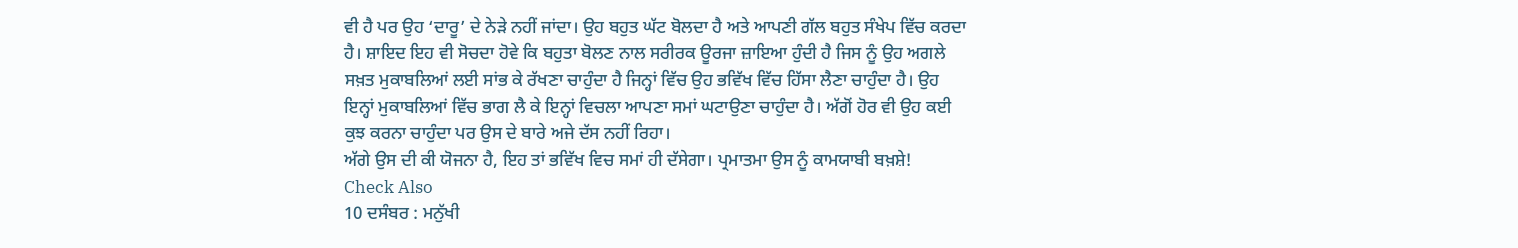ਵੀ ਹੈ ਪਰ ਉਹ ‘ਦਾਰੂ’ ਦੇ ਨੇੜੇ ਨਹੀਂ ਜਾਂਦਾ। ਉਹ ਬਹੁਤ ਘੱਟ ਬੋਲਦਾ ਹੈ ਅਤੇ ਆਪਣੀ ਗੱਲ ਬਹੁਤ ਸੰਖੇਪ ਵਿੱਚ ਕਰਦਾ ਹੈ। ਸ਼ਾਇਦ ਇਹ ਵੀ ਸੋਚਦਾ ਹੋਵੇ ਕਿ ਬਹੁਤਾ ਬੋਲਣ ਨਾਲ ਸਰੀਰਕ ਊਰਜਾ ਜ਼ਾਇਆ ਹੁੰਦੀ ਹੈ ਜਿਸ ਨੂੰ ਉਹ ਅਗਲੇ ਸਖ਼ਤ ਮੁਕਾਬਲਿਆਂ ਲਈ ਸਾਂਭ ਕੇ ਰੱਖਣਾ ਚਾਹੁੰਦਾ ਹੈ ਜਿਨ੍ਹਾਂ ਵਿੱਚ ਉਹ ਭਵਿੱਖ ਵਿੱਚ ਹਿੱਸਾ ਲੈਣਾ ਚਾਹੁੰਦਾ ਹੈ। ਉਹ ਇਨ੍ਹਾਂ ਮੁਕਾਬਲਿਆਂ ਵਿੱਚ ਭਾਗ ਲੈ ਕੇ ਇਨ੍ਹਾਂ ਵਿਚਲਾ ਆਪਣਾ ਸਮਾਂ ਘਟਾਉਣਾ ਚਾਹੁੰਦਾ ਹੈ। ਅੱਗੋਂ ਹੋਰ ਵੀ ਉਹ ਕਈ ਕੁਝ ਕਰਨਾ ਚਾਹੁੰਦਾ ਪਰ ਉਸ ਦੇ ਬਾਰੇ ਅਜੇ ਦੱਸ ਨਹੀਂ ਰਿਹਾ।
ਅੱਗੇ ਉਸ ਦੀ ਕੀ ਯੋਜਨਾ ਹੈ, ਇਹ ਤਾਂ ਭਵਿੱਖ ਵਿਚ ਸਮਾਂ ਹੀ ਦੱਸੇਗਾ। ਪ੍ਰਮਾਤਮਾ ਉਸ ਨੂੰ ਕਾਮਯਾਬੀ ਬਖ਼ਸ਼ੇ!
Check Also
10 ਦਸੰਬਰ : ਮਨੁੱਖੀ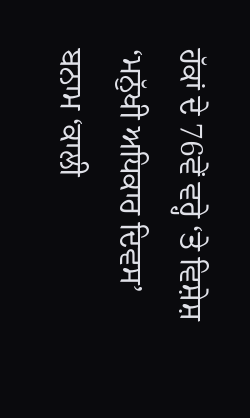ਹੱਕਾਂ ਦੇ 76ਵੇਂ ਵਰ੍ਹੇ ‘ਤੇ ਵਿਸ਼ੇਸ਼
‘ਮਨੁੱਖੀ ਅਧਿਕਾਰ ਦਿਵਸ’ ਬਨਾਮ ‘ਕਾਲੀ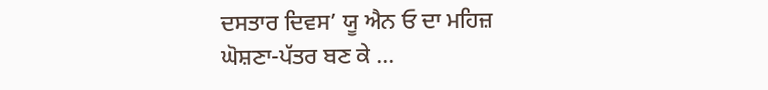ਦਸਤਾਰ ਦਿਵਸ’ ਯੂ ਐਨ ਓ ਦਾ ਮਹਿਜ਼ ਘੋਸ਼ਣਾ-ਪੱਤਰ ਬਣ ਕੇ …